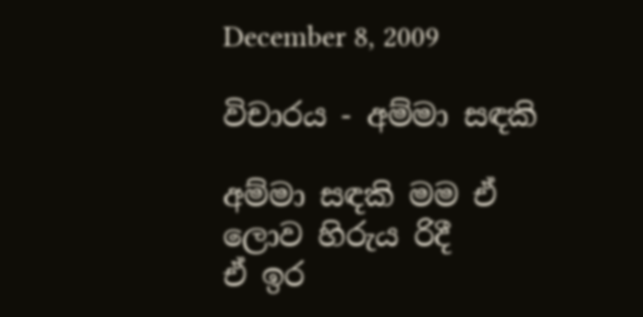December 8, 2009

විචාරය - අම්මා සඳකි

අම්මා සඳකි මම ඒ ලොව හිරුය රිදී
ඒ ඉර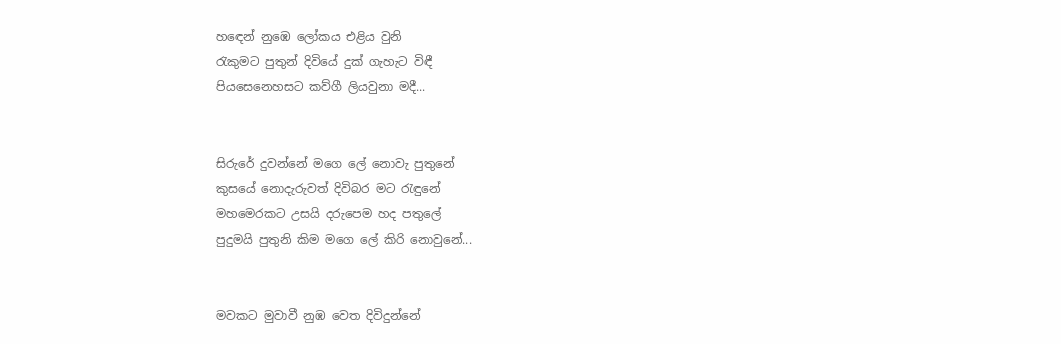හඳෙන් නුඹෙ ලෝකය එළිය වුනි
රැකුමට පුතුන් දිවියේ දුක් ගැහැට විඳී
පියසෙනෙහසට කව්ගී ලියවුනා මදී...


සිරුරේ දුවන්නේ මගෙ ලේ නොවැ පුතුනේ
කුසයේ නොදැරුවත් දිවිබර මට රැඳුනේ
මහමෙරකට උසයි දරුපෙම හද පතුලේ
පුදුමයි පුතුනි කිම මගෙ ලේ කිරි නොවුනේ...


මවකට මුවාවී නුඹ වෙත දිවිදුන්නේ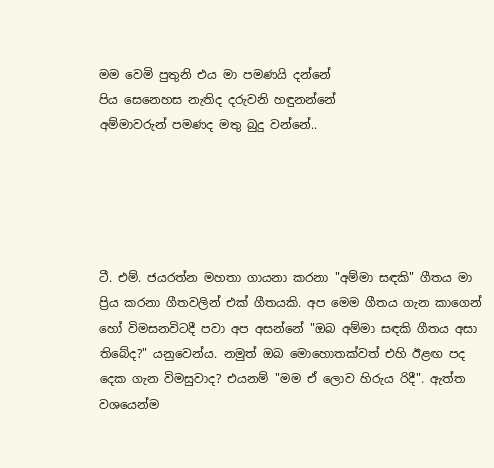මම වෙමි පුතුනි එය මා පමණයි දන්නේ
පිය සෙනෙහස නැතිද දරුවනි හඳුනන්නේ
අම්මාවරුන් පමණද මතු බුදු වන්නේ..





ටී. එම්. ජයරත්න මහතා ගායනා කරනා "අම්මා සඳකි" ගීතය මා ප්‍රිය කරනා ගීතවලින් එක් ගීතයකි. අප මෙම ගීතය ගැන කාගෙන් හෝ විමසනවිටදී පවා අප අසන්නේ "ඔබ අම්මා සඳකි ගීතය අසා තිබේද?" යනුවෙන්ය. නමුත් ඔබ මොහොතක්වත් එහි ඊළඟ පද දෙක ගැන විමසුවාද? එයනම් "මම ඒ ලොව හිරුය රිදී". ඇත්ත වශයෙන්ම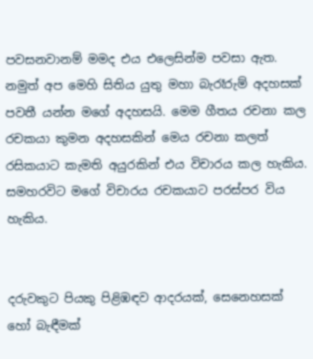පවසනවානම් මමද එය එලෙසින්ම පවසා ඇත. නමුත් අප මෙහි සිතිය යුතු මහා බැරෑරුම් අදහසක් පවතී යන්න මගේ අදහසයි. මෙම ගීතය රචනා කල රචකයා කුමන අදහසකින් මෙය රචනා කලත් රසිකයාට කැමති අයුරකින් එය විචාරය කල හැකිය. සමහරවිට මගේ විචාරය රචකයාට පරස්පර විය හැකිය.


දරුවකුට පියකු පිළිඹඳව ආදරයක්, සෙනෙහසක් හෝ බැඳීමක්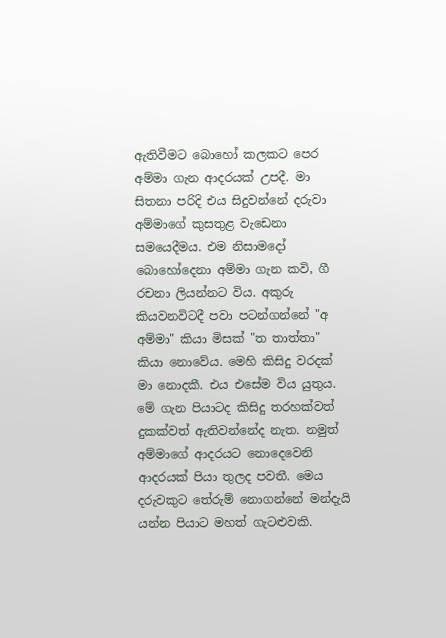ඇතිවීමට බොහෝ කලකට පෙර අම්මා ගැන ආදරයක් උපදී. මා සිතනා පරිදි එය සිදුවන්නේ දරුවා අම්මාගේ කුසතුළ වැඩෙනා සමයෙදීමය. එම නිසාමදෝ බොහෝදෙනා අම්මා ගැන කවි, ගී රචනා ලියන්නට විය. අකුරු කියවනවිටදී පවා පටන්ගන්නේ "අ අම්මා" කියා මිසක් "ත තාත්තා" කියා නොවේය. මෙහි කිසිදු වරදක් මා නොදකී. එය එසේම විය යුතුය. මේ ගැන පියාටද කිසිදු තරහක්වත් දුකක්වත් ඇතිවන්නේද නැත. නමුත් අම්මාගේ ආදරයට නොදෙවෙනි ආදරයක් පියා තුලද පවතී. මෙය දරුවකුට තේරුම් නොගන්නේ මන්දැයි යන්න පියාට මහත් ගැටළුවකි.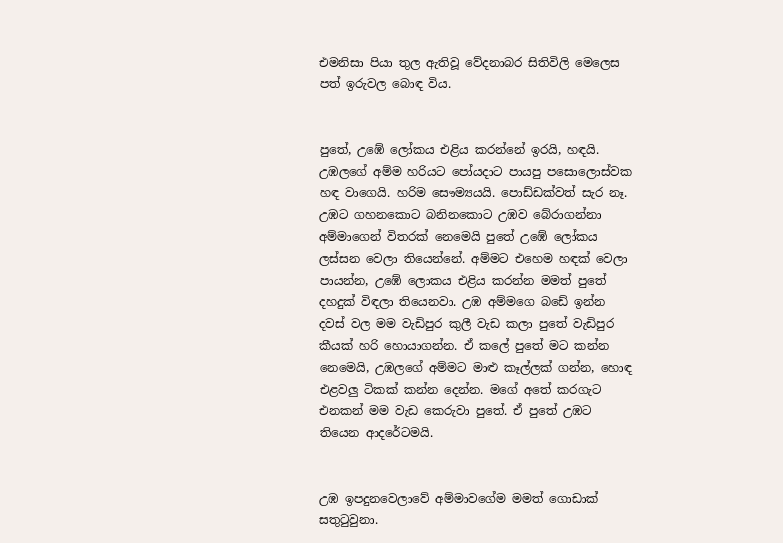එමනිසා පියා තුල ඇතිවූ වේදනාබර සිතිවිලි මෙලෙස පත් ඉරුවල බොඳ විය.


පුතේ, උඹේ ලෝකය එළිය කරන්නේ ඉරයි, හඳයි. උඹලගේ අම්ම හරියට පෝයදාට පායපු පසොලොස්වක හඳ වාගෙයි. හරිම සෞම්‍යයයි. පොඩ්ඩක්වත් සැර නෑ. උඹට ගහනකොට බනිනකොට උඹව බේරාගන්නා අම්මාගෙන් විතරක් නෙමෙයි පුතේ උඹේ ලෝකය ලස්සන වෙලා තියෙන්නේ. අම්මට එහෙම හඳක් වෙලා පායන්න, උඹේ ලොකය එළිය කරන්න මමත් පුතේ දහදුක් විඳලා තියෙනවා. උඹ අම්මගෙ බඩේ ඉන්න දවස් වල මම වැඩිපුර කුලී වැඩ කලා පුතේ වැඩිපුර කීයක් හරි හොයාගන්න. ඒ කලේ පුතේ මට කන්න නෙමෙයි, උඹලගේ අම්මට මාළු කෑල්ලක් ගන්න, හොඳ එළවලු ටිකක් කන්න දෙන්න. මගේ අතේ කරගැට එනකන් මම වැඩ කෙරුවා පුතේ. ඒ පුතේ උඹට තියෙන ආදරේටමයි.


උඹ ඉපදුනවෙලාවේ අම්මාවගේම මමත් ගොඩාක් සතුටුවුනා.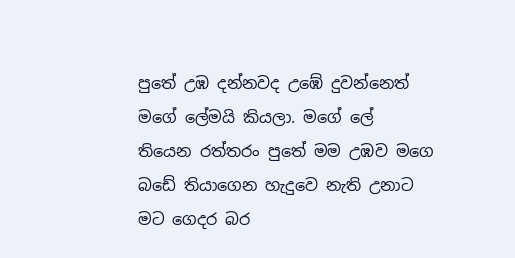පුතේ උඹ දන්නවද උඹේ දුවන්නෙත් මගේ ලේමයි කියලා. මගේ ලේ තියෙන රත්තරං පුතේ මම උඹව මගෙ බඩේ තියාගෙන හැදුවෙ නැති උනාට මට ගෙදර බර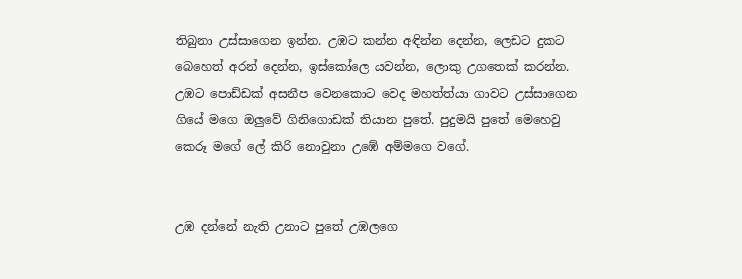තිබුනා උස්සාගෙන ඉන්න. උඹට කන්න අඳින්න දෙන්න, ලෙඩට දුකට බෙහෙත් අරන් දෙන්න, ඉස්කෝලෙ යවන්න, ලොකු උගතෙක් කරන්න. උඹට පොඩ්ඩක් අසනීප වෙනකොට වෙද මහත්ත්යා ගාවට උස්සාගෙන ගියේ මගෙ ඔලුවේ ගිනිගොඩක් තියාන පුතේ. පුදුමයි පුතේ මෙහෙවු කෙරූ මගේ ලේ කිරි නොවුනා උඹේ අම්මගෙ වගේ.


උඹ දන්නේ නැති උනාට පුතේ උඹලගෙ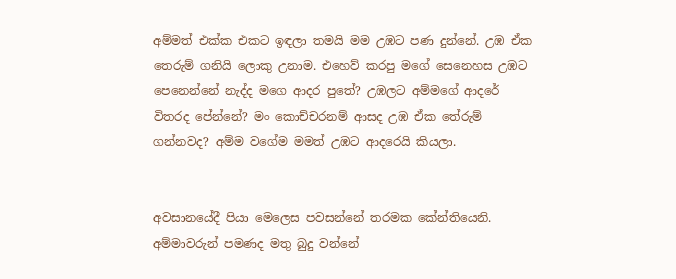අම්මත් එක්ක එකට ඉඳලා තමයි මම උඹට පණ දුන්නේ. උඹ ඒක තෙරුම් ගනියි ලොකු උනාම. එහෙව් කරපු මගේ සෙනෙහස උඹට පෙනෙන්නේ නැද්ද මගෙ ආදර පුතේ? උඹලට අම්මගේ ආදරේ විතරද පේන්නේ? මං කොච්චරනම් ආසද උඹ ඒක තේරුම් ගන්නවද? අම්ම වගේම මමත් උඹට ආදරෙයි කියලා.


අවසානයේදී පියා මෙලෙස පවසන්නේ තරමක කේන්තියෙනි.
අම්මාවරුන් පමණද මතු බුදු වන්නේ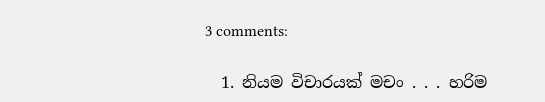3 comments:

  1. නියම විචාරයක් මචං . . . හරිම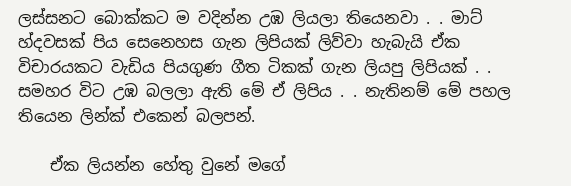ලස්සනට බොක්කට ම වදින්න උඹ ලියලා තියෙනවා . . මාට් හ්දවසක් පිය සෙනෙහස ගැන ලිපියක් ලිව්වා හැබැයි ඒක විචාරයකට වැඩිය පියගුණ ගීත ටිකක් ගැන ලියපු ලිපියක් . . සමහර විට උඹ බලලා ඇති මේ ඒ ලිපිය . . නැතිනම් මේ පහල තියෙන ලින්ක් එකෙන් බලපන්.

    ඒක ලියන්න හේතු වුනේ මගේ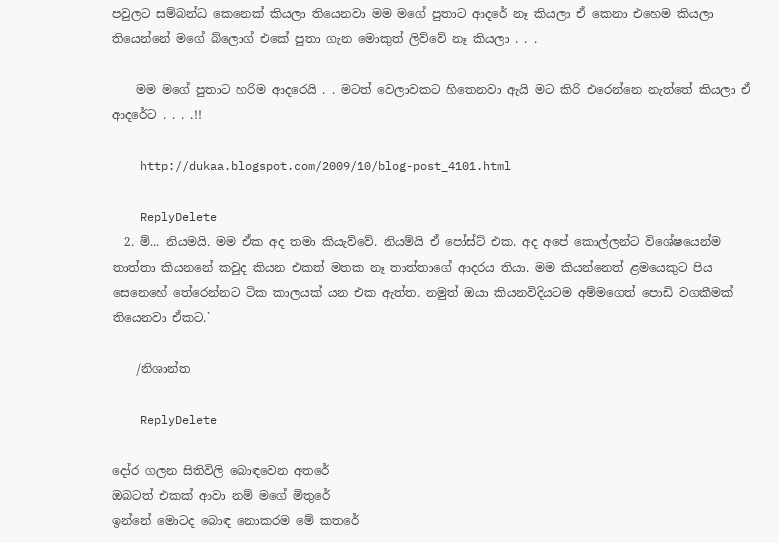පවුලට සම්බන්ධ කෙනෙක් කියලා තියෙනවා මම මගේ පුතාට ආදරේ නෑ කියලා ඒ කෙනා එහෙම කියලා තියෙන්නේ මගේ බ්ලොග් එකේ පුතා ගැන මොකුත් ලිව්වේ නෑ කියලා . . .

    මම මගේ පුතාට හරිම ආදරෙයි . . මටත් වෙලාවකට හිතෙනවා ඇයි මට කිරි එරෙන්නෙ නැත්තේ කියලා ඒ ආදරේට . . . .!!

    http://dukaa.blogspot.com/2009/10/blog-post_4101.html

    ReplyDelete
  2. ම්... නියමයි. මම ඒක අද තමා කියැව්වේ. නියම්යි ඒ පෝස්ට් එක. අද අපේ කොල්ලන්ට විශේෂයෙන්ම තාත්තා කියනනේ කවුද කියන එකත් මතක නෑ තාත්තාගේ ආදරය තියා. මම කියන්නෙත් ළමයෙකුට පිය සෙනෙහේ තේරෙන්නට ටික කාලයක් යන එක ඇත්ත. නමුත් ඔයා කියනවිදියටම අම්මගෙත් පොඩි වගකීමක් තියෙනවා ඒකට.`

    /නිශාන්ත

    ReplyDelete

දෝර ගලන සිතිවිලි බොඳවෙන අතරේ
ඔබටත් එකක් ආවා නම් මගේ මිතුරේ
ඉන්නේ මොටද බොඳ නොකරම මේ කතරේ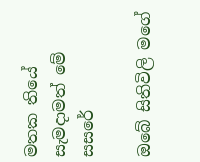මතක තියේ සැමදාමත් මේ සසරේ

ඔබේ සිතිවිලි මගේ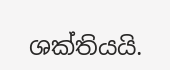ශක්තියයි.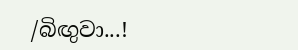/බිඟුවා...!